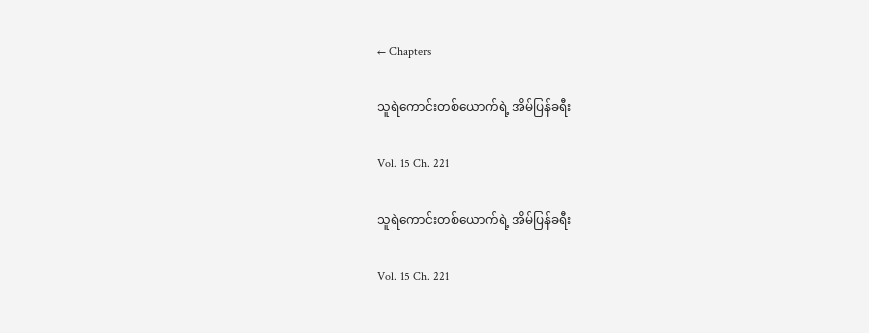← Chapters

သူရဲကောင်းတစ်ယောက်ရဲ့ အိမ်ပြန်ခရီး

Vol. 15 Ch. 221

သူရဲကောင်းတစ်ယောက်ရဲ့ အိမ်ပြန်ခရီး

Vol. 15 Ch. 221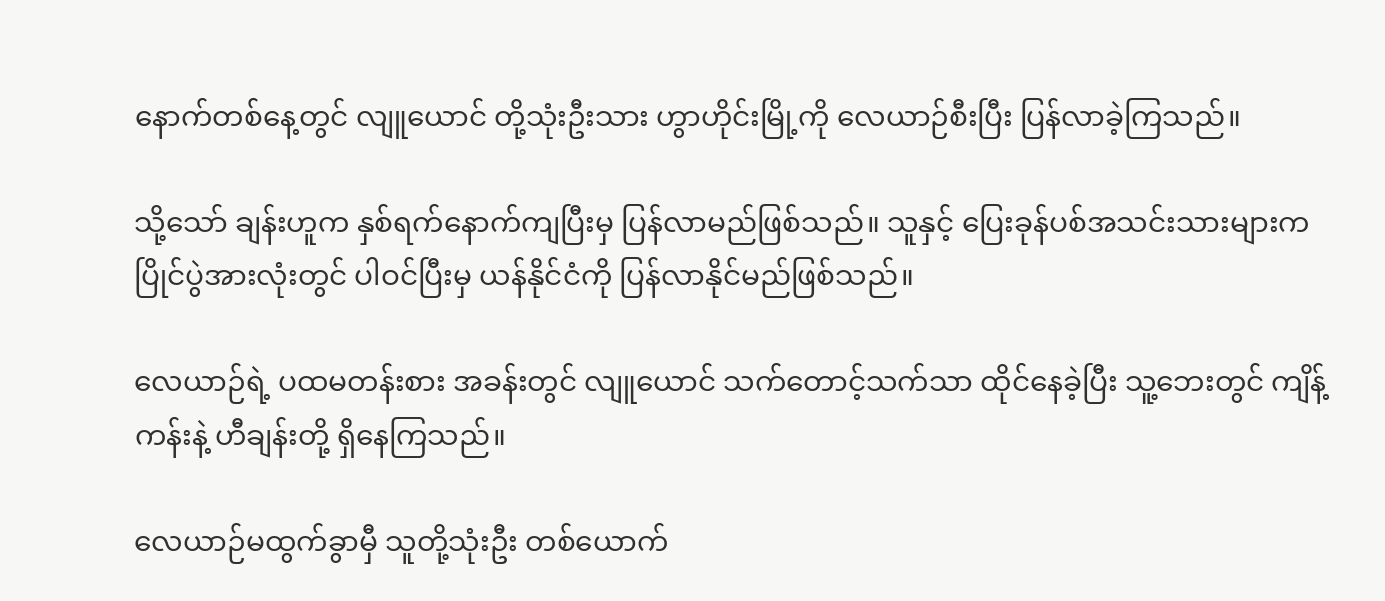နောက်တစ်နေ့တွင် လျူယောင် တို့သုံးဦးသား ဟွာဟိုင်းမြို့ကို လေယာဉ်စီးပြီး ပြန်လာခဲ့ကြသည်။

သို့သော် ချန်းဟူက နှစ်ရက်နောက်ကျပြီးမှ ပြန်လာမည်ဖြစ်သည်။ သူနှင့် ပြေးခုန်ပစ်အသင်းသားများက ပြိုင်ပွဲအားလုံးတွင် ပါဝင်ပြီးမှ ယန်နိုင်ငံကို ပြန်လာနိုင်မည်ဖြစ်သည်။

လေယာဉ်ရဲ့ ပထမတန်းစား အခန်းတွင် လျူယောင် သက်တောင့်သက်သာ ထိုင်နေခဲ့ပြီး သူ့ဘေးတွင် ကျိန့်ကန်းနဲ့ ဟီချန်းတို့ ရှိနေကြသည်။

လေယာဉ်မထွက်ခွာမှီ သူတို့သုံးဦး တစ်ယောက်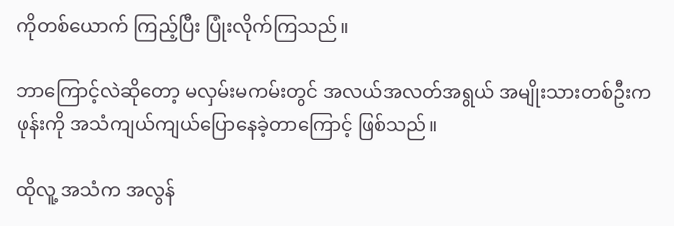ကိုတစ်ယောက် ကြည့်ပြီး ပြုံးလိုက်ကြသည်။

ဘာကြောင့်လဲဆိုတော့ မလှမ်းမကမ်းတွင် အလယ်အလတ်အရွယ် အမျိုးသားတစ်ဦးက ဖုန်းကို အသံကျယ်ကျယ်ပြောနေခဲ့တာကြောင့် ဖြစ်သည်။

ထိုလူ့ အသံက အလွန်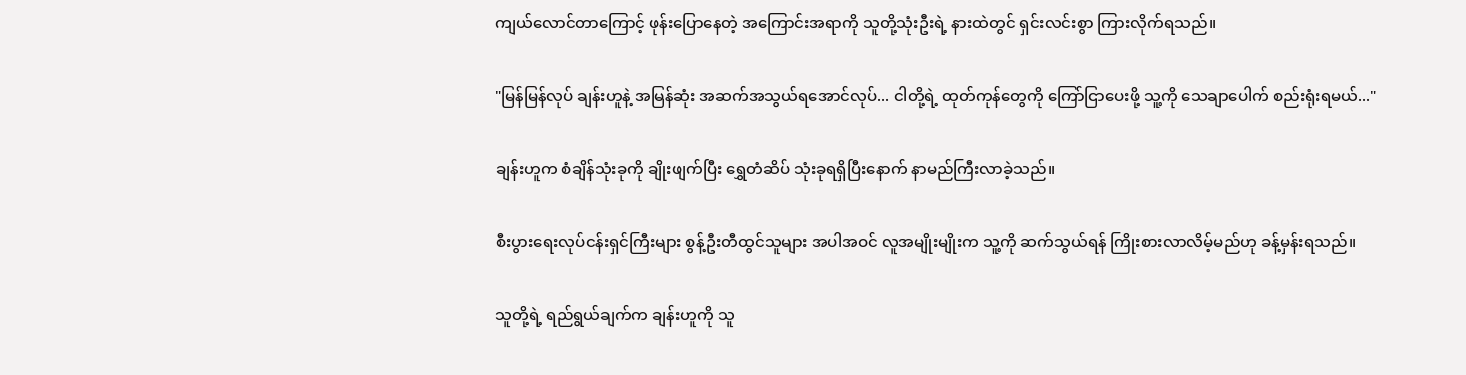ကျယ်လောင်တာကြောင့် ဖုန်းပြောနေတဲ့ အကြောင်းအရာကို သူတို့သုံးဦးရဲ့ နားထဲတွင် ရှင်းလင်းစွာ ကြားလိုက်ရသည်။

"မြန်မြန်လုပ် ချန်းဟူနဲ့ အမြန်ဆုံး အဆက်အသွယ်ရအောင်လုပ်... ငါတို့ရဲ့ ထုတ်ကုန်တွေကို ကြော်ငြာပေးဖို့ သူ့ကို သေချာပေါက် စည်းရုံးရမယ်..."

ချန်းဟူက စံချိန်သုံးခုကို ချိုးဖျက်ပြီး ရွှေတံဆိပ် သုံးခုရရှိပြီးနောက် နာမည်ကြီးလာခဲ့သည်။

စီးပွားရေးလုပ်ငန်းရှင်ကြီးများ စွန့်ဦးတီထွင်သူများ အပါအဝင် လူအမျိုးမျိုးက သူ့ကို ဆက်သွယ်ရန် ကြိုးစားလာလိမ့်မည်ဟု ခန့်မှန်းရသည်။

သူတို့ရဲ့ ရည်ရွယ်ချက်က ချန်းဟူကို သူ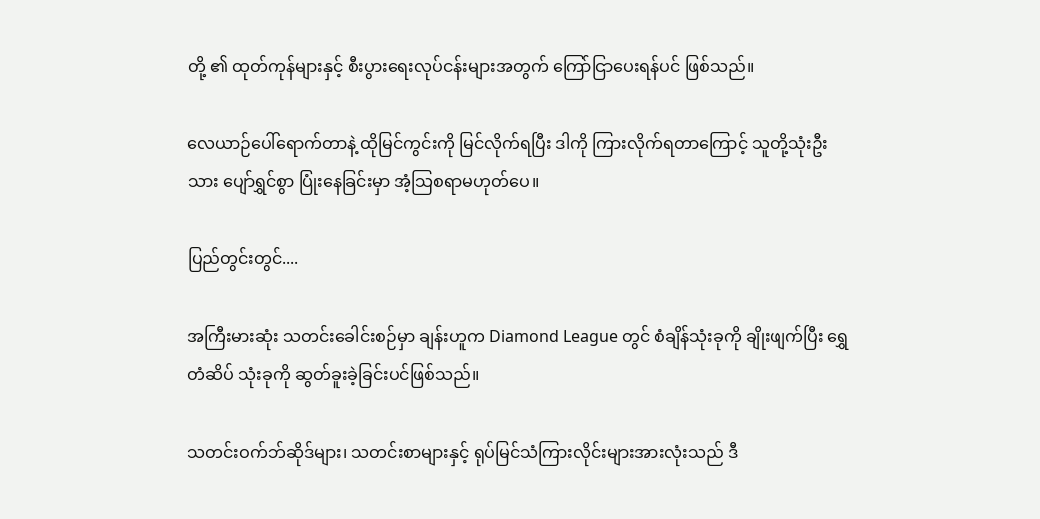တို့ ၏ ထုတ်ကုန်များနှင့် စီးပွားရေးလုပ်ငန်းများအတွက် ကြော်ငြာပေးရန်ပင် ဖြစ်သည်။

လေယာဉ်ပေါ်ရောက်တာနဲ့ ထိုမြင်ကွင်းကို မြင်လိုက်ရပြီး ဒါကို ကြားလိုက်ရတာကြောင့် သူတို့သုံးဦးသား ပျော်ရွှင်စွာ ပြုံးနေခြင်းမှာ အံ့သြစရာမဟုတ်ပေ။

ပြည်တွင်းတွင်....

အကြီးမားဆုံး သတင်းခေါင်းစဉ်မှာ ချန်းဟူက Diamond League တွင် စံချိန်သုံးခုကို ချိုးဖျက်ပြီး ရွှေတံဆိပ် သုံးခုကို ဆွတ်ခူးခဲ့ခြင်းပင်ဖြစ်သည်။

သတင်းဝက်ဘ်ဆိုဒ်များ၊ သတင်းစာများနှင့် ရုပ်မြင်သံကြားလိုင်းများအားလုံးသည် ဒီ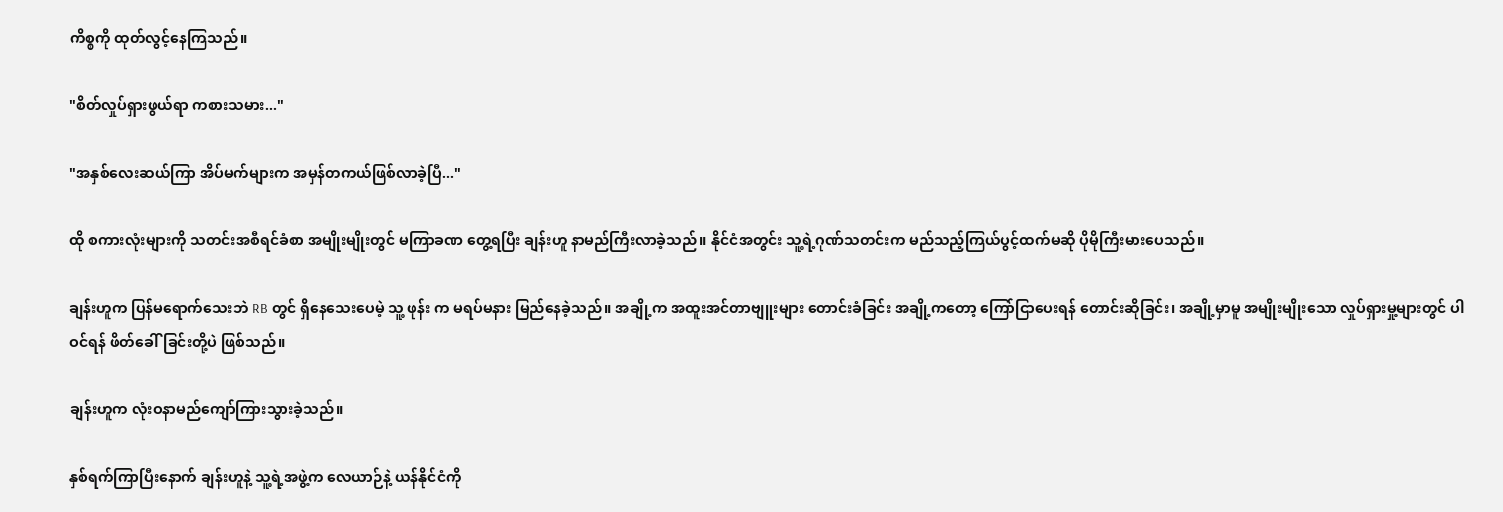ကိစ္စကို ထုတ်လွင့်နေကြသည်။

"စိတ်လှုပ်ရှားဖွယ်ရာ ကစားသမား..."

"အနှစ်လေးဆယ်ကြာ အိပ်မက်များက အမှန်တကယ်ဖြစ်လာခဲ့ပြီ..."

ထို စကားလုံးများကို သတင်းအစီရင်ခံစာ အမျိုးမျိုးတွင် မကြာခဏ တွေ့ရပြီး ချန်းဟူ နာမည်ကြီးလာခဲ့သည်။ နိုင်ငံအတွင်း သူ့ရဲ့ဂုဏ်သတင်းက မည်သည့်ကြယ်ပွင့်ထက်မဆို ပိုမိုကြီးမားပေသည်။

ချန်းဟူက ပြန်မရောက်သေးဘဲ RB တွင် ရှိနေသေးပေမဲ့ သူ့ ဖုန်း က မရပ်မနား မြည်နေခဲ့သည်။ အချို့က အထူးအင်တာဗျူးများ တောင်းခံခြင်း အချို့ကတော့ ကြော်ငြာပေးရန် တောင်းဆိုခြင်း၊ အချို့မှာမူ အမျိုးမျိုးသော လှုပ်ရှားမှု့များတွင် ပါဝင်ရန် ဖိတ်ခေါ်ခြင်းတို့ပဲ ဖြစ်သည်။

ချန်းဟူက လုံးဝနာမည်ကျော်ကြားသွားခဲ့သည်။

နှစ်ရက်ကြာပြီးနောက် ချန်းဟူနဲ့ သူ့ရဲ့အဖွဲ့က လေယာဉ်နဲ့ ယန်နိုင်ငံကို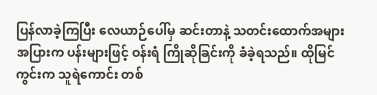ပြန်လာခဲ့ကြပြီး လေယာဉ်ပေါ်မှ ဆင်းတာနဲ့ သတင်းထောက်အများအပြားက ပန်းများဖြင့် ဝန်းရံ ကြိုဆိုခြင်းကို ခံခဲ့ရသည်။ ထိုမြင်ကွင်းက သူရဲကောင်း တစ်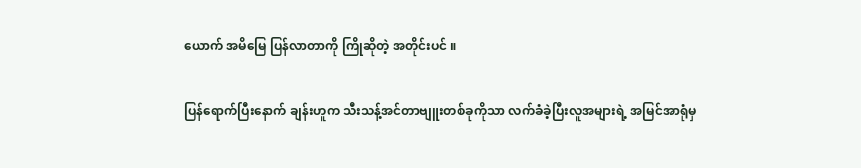ယောက် အမိမြေ ပြန်လာတာကို ကြိုဆိုတဲ့ အတိုင်းပင် ။

ပြန်ရောက်ပြီးနောက် ချန်းဟူက သီးသန့်အင်တာဗျူးတစ်ခုကိုသာ လက်ခံခဲ့ပြီးလူအများရဲ့ အမြင်အာရုံမှ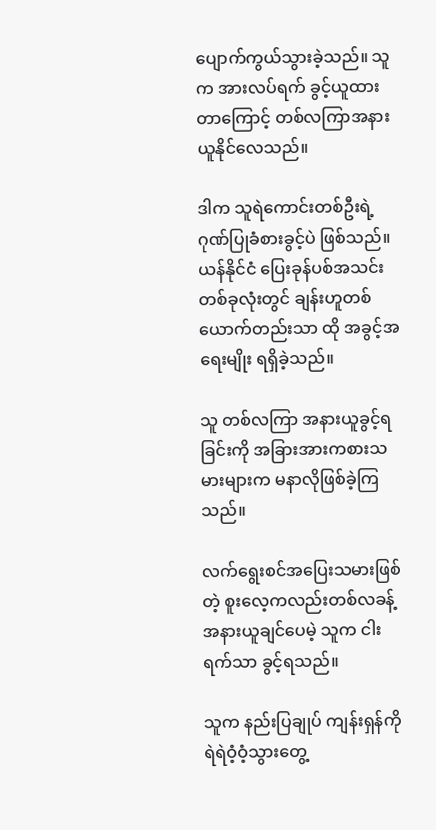ပျောက်ကွယ်သွားခဲ့သည်။ သူက အားလပ်ရက် ခွင့်ယူထားတာကြောင့် တစ်လကြာအနားယူနိုင်လေသည်။

ဒါက သူရဲကောင်းတစ်ဦးရဲ့ ဂုဏ်ပြုခံစားခွင့်ပဲ ဖြစ်သည်။ ယန်နိုင်ငံ ပြေးခုန်ပစ်အသင်းတစ်ခုလုံးတွင် ချန်းဟူတစ်ယောက်တည်းသာ ထို အခွင့်အရေးမျိုး ရရှိခဲ့သည်။

သူ တစ်လကြာ အနားယူခွင့်ရခြင်းကို အခြားအားကစားသမားများက မနာလိုဖြစ်ခဲ့ကြသည်။

လက်ရွေးစင်အပြေးသမားဖြစ်တဲ့ စူးလေ့ကလည်းတစ်လခန့် အနားယူချင်ပေမဲ့ သူက ငါးရက်သာ ခွင့်ရသည်။

သူက နည်းပြချုပ် ကျန်းရှန်ကို ရဲရဲဝံ့ဝံ့သွားတွေ့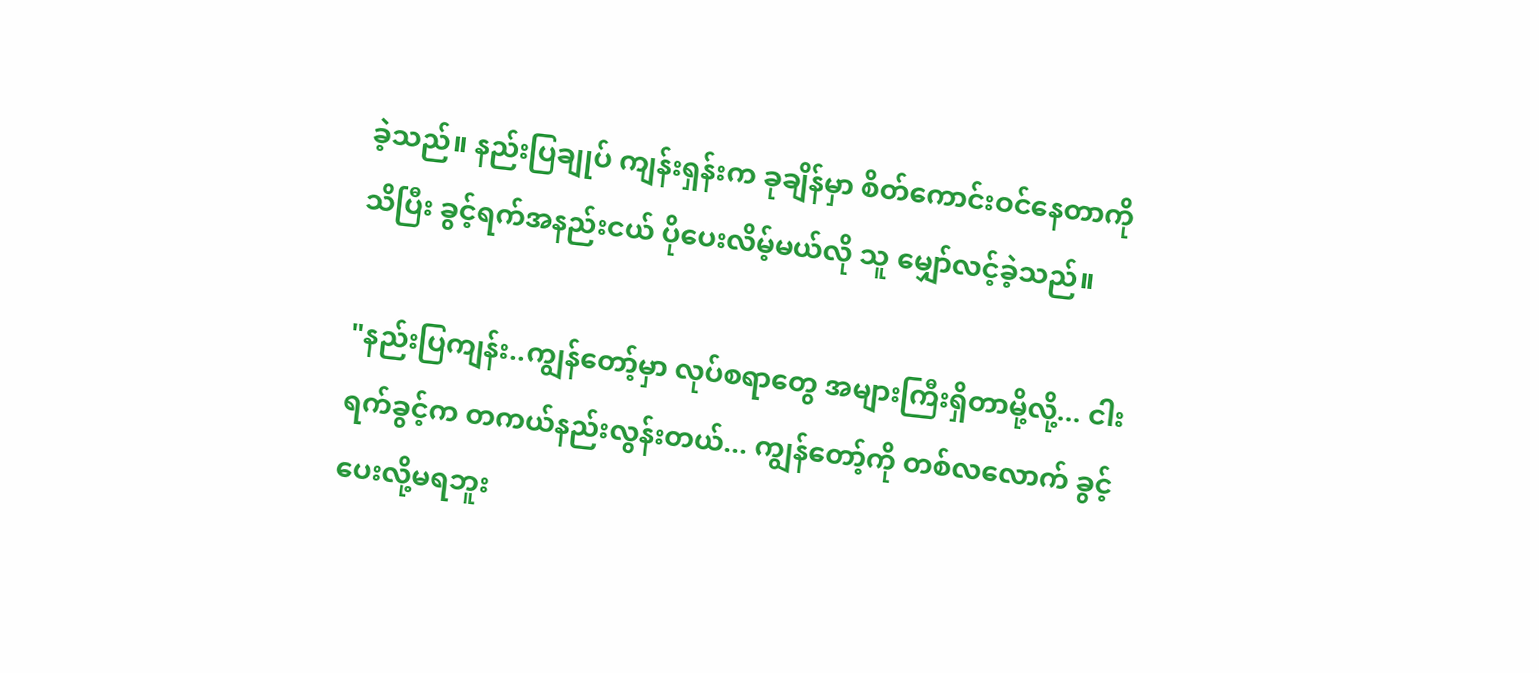ခဲ့သည်။ နည်းပြချုပ် ကျန်းရှန်းက ခုချိန်မှာ စိတ်ကောင်းဝင်နေတာကို သိပြီး ခွင့်ရက်အနည်းငယ် ပိုပေးလိမ့်မယ်လို သူ မျှော်လင့်ခဲ့သည်။

"နည်းပြကျန်း..ကျွန်တော့်မှာ လုပ်စရာတွေ အများကြီးရှိတာမို့လို့... ငါးရက်ခွင့်က တကယ်နည်းလွန်းတယ်... ကျွန်တော့်ကို တစ်လလောက် ခွင့်ပေးလို့မရဘူး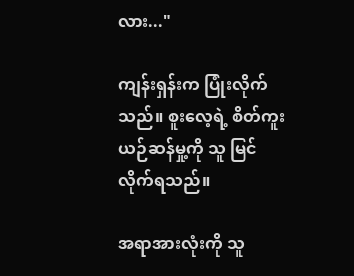လား..."

ကျန်းရှန်းက ပြုံးလိုက်သည်။ စူးလေ့ရဲ့ စိတ်ကူးယဉ်ဆန်မှု့ကို သူ မြင်လိုက်ရသည်။

အရာအားလုံးကို သူ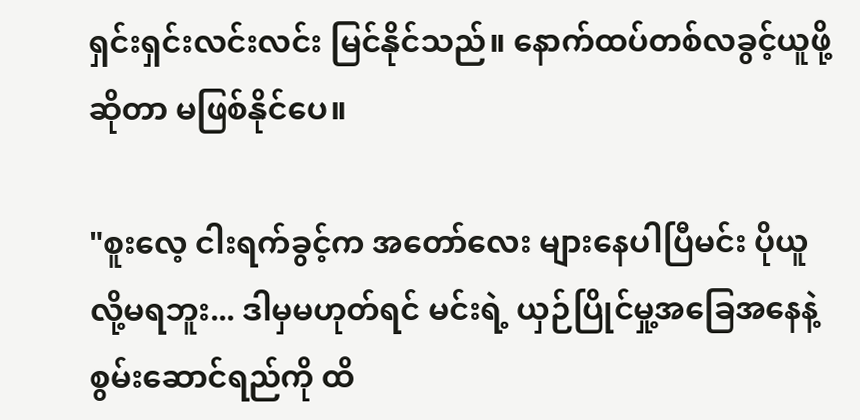ရှင်းရှင်းလင်းလင်း မြင်နိုင်သည်။ နောက်ထပ်တစ်လခွင့်ယူဖို့ဆိုတာ မဖြစ်နိုင်ပေ။

"စူးလေ့ ငါးရက်ခွင့်က အတော်လေး များနေပါပြီမင်း ပိုယူလို့မရဘူး... ဒါမှမဟုတ်ရင် မင်းရဲ့ ယှဉ်ပြိုင်မှု့အခြေအနေနဲ့ စွမ်းဆောင်ရည်ကို ထိ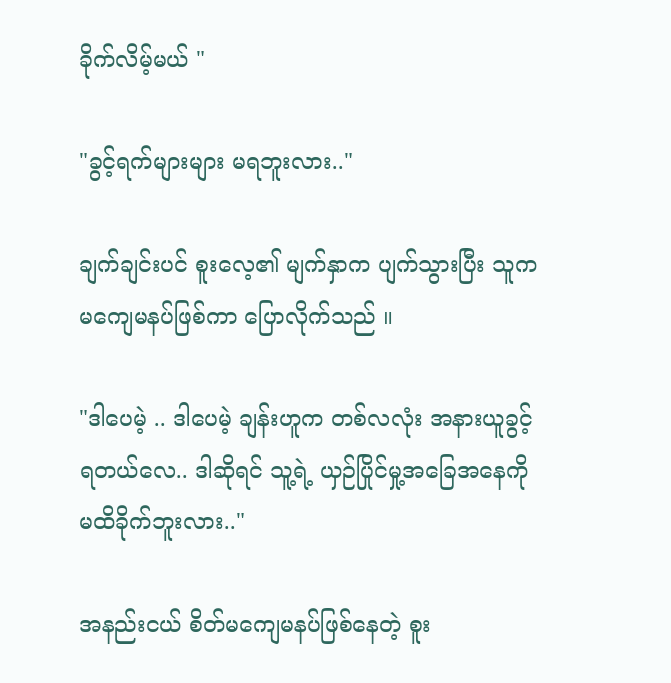ခိုက်လိမ့်မယ် "

"ခွင့်ရက်များများ မရဘူးလား.."

ချက်ချင်းပင် စူးလေ့၏ မျက်နှာက ပျက်သွားပြီး သူက မကျေမနပ်ဖြစ်ကာ ပြောလိုက်သည် ။

"ဒါပေမဲ့ .. ဒါပေမဲ့ ချန်းဟူက တစ်လလုံး အနားယူခွင့်ရတယ်လေ.. ဒါဆိုရင် သူ့ရဲ့ ယှဉ်ပြိုင်မှု့အခြေအနေကို မထိခိုက်ဘူးလား.."

အနည်းငယ် စိတ်မကျေမနပ်ဖြစ်နေတဲ့ စူး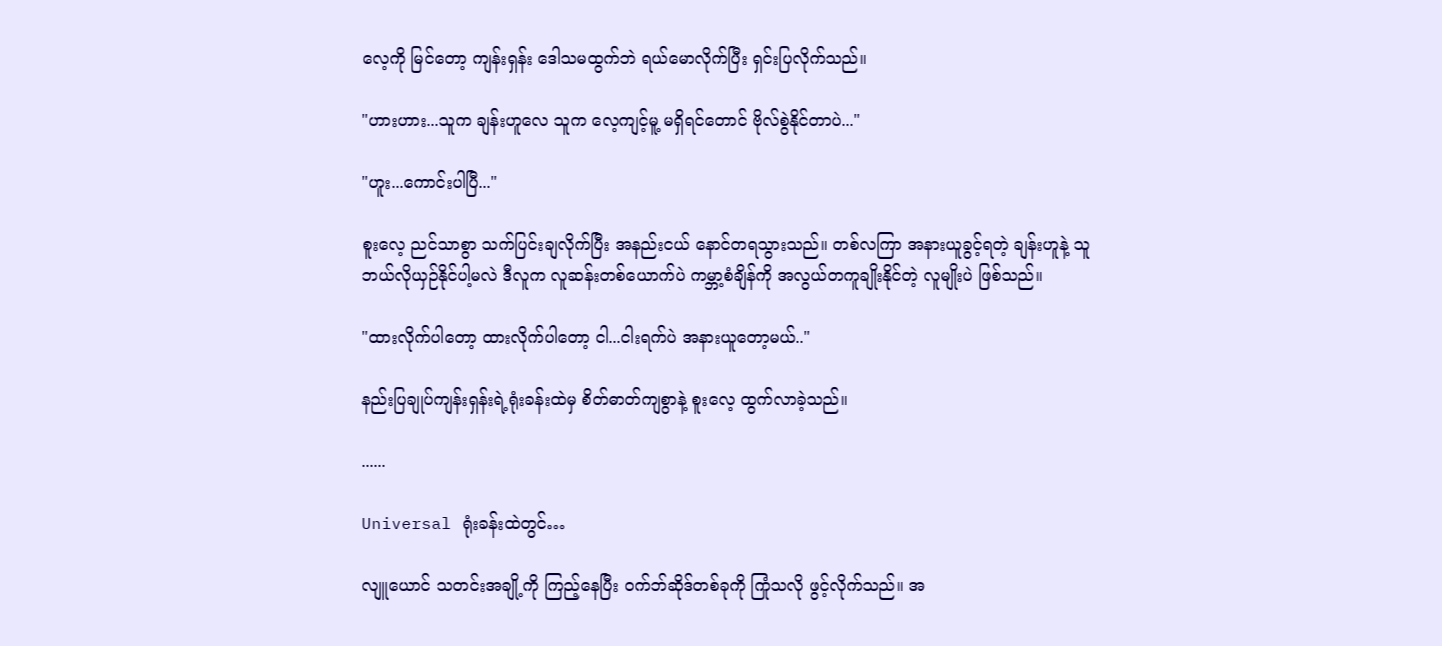လေ့ကို မြင်တော့ ကျန်းရှန်း ဒေါသမထွက်ဘဲ ရယ်မောလိုက်ပြီး ရှင်းပြလိုက်သည်။

"ဟားဟား...သူက ချန်းဟူလေ သူက လေ့ကျင့်မူ့ မရှိရင်တောင် ဗိုလ်စွဲနိုင်တာပဲ..."

"ဟူး...ကောင်းပါပြီ..."

စူးလေ့ ညင်သာစွာ သက်ပြင်းချလိုက်ပြီး အနည်းငယ် နောင်တရသွားသည်။ တစ်လကြာ အနားယူခွင့်ရတဲ့ ချန်းဟူနဲ့ သူ ဘယ်လိုယှဉ်နိုင်ပါ့မလဲ ဒီလူက လူဆန်းတစ်ယောက်ပဲ ကမ္ဘာ့စံချိန်ကို အလွယ်တကူချိုးနိုင်တဲ့ လူမျိုးပဲ ဖြစ်သည်။

"ထားလိုက်ပါတော့ ထားလိုက်ပါတော့ ငါ...ငါးရက်ပဲ အနားယူတော့မယ်.."

နည်းပြချုပ်ကျန်းရှန်းရဲ့ရုံးခန်းထဲမှ စိတ်ဓာတ်ကျစွာနဲ့ စူးလေ့ ထွက်လာခဲ့သည်။

......

Universal ရုံးခန်းထဲတွင်…

လျူယောင် သတင်းအချို့ကို ကြည့်နေပြီး ဝက်ဘ်ဆိုဒ်တစ်ခုကို ကြုံသလို ဖွင့်လိုက်သည်။ အ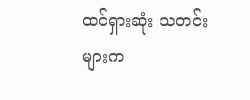ထင်ရှားဆုံး သတင်းများက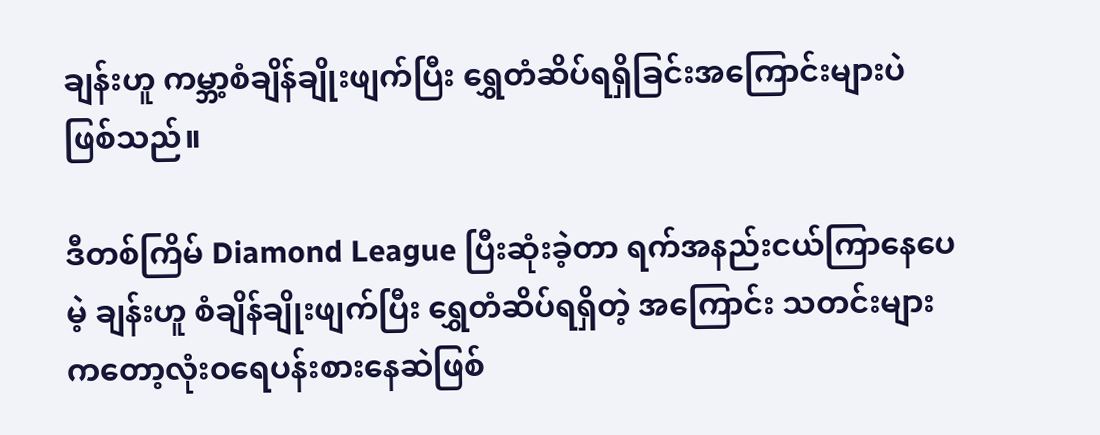ချန်းဟူ ကမ္ဘာ့စံချိန်ချိုးဖျက်ပြီး ရွှေတံဆိပ်ရရှိခြင်းအကြောင်းများပဲ ဖြစ်သည်။

ဒီတစ်ကြိမ် Diamond League ပြီးဆုံးခဲ့တာ ရက်အနည်းငယ်ကြာနေပေမဲ့ ချန်းဟူ စံချိန်ချိုးဖျက်ပြီး ရွှေတံဆိပ်ရရှိတဲ့ အကြောင်း သတင်းများကတော့လုံးဝရေပန်းစားနေဆဲဖြစ်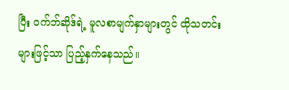ပြီး ဝက်ဘ်ဆိုဒ်ရဲ့ မူလစာမျက်နှာများတွင် ထိုသတင်းများဖြင့်သာ ပြည့်နှက်နေသည်။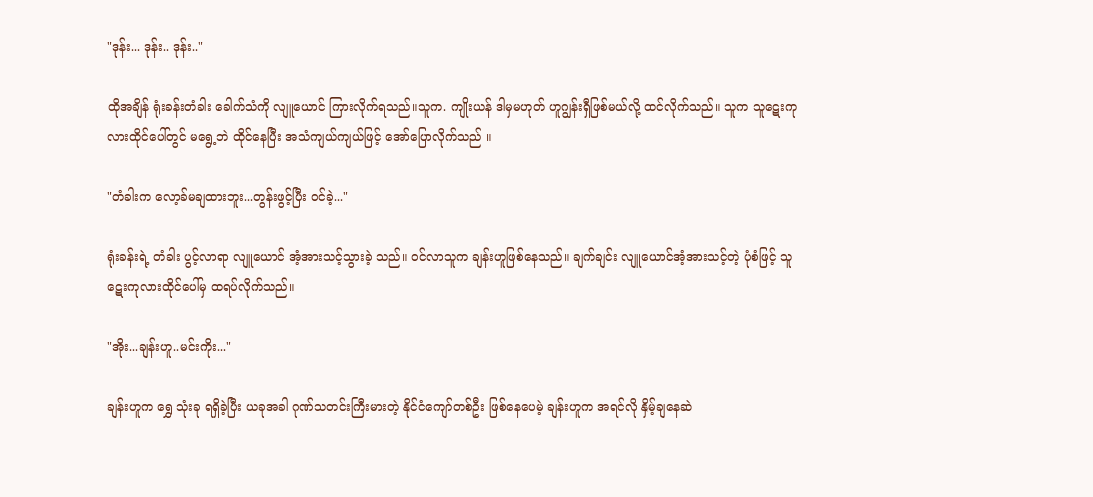"ဒုန်း... ဒုန်း.. ဒုန်း.."

ထိုအချိန် ရုံးခန်းတံခါး ခေါက်သံကို လျူယောင် ကြားလိုက်ရသည်။သူက. ကျိုးယန် ဒါမှမဟုတ် ဟူဂျွန်းရှီဖြစ်မယ်လို့ ထင်လိုက်သည်။ သူက သူဋေးကုလားထိုင်ပေါ်တွင် မရွေ့ဘဲ ထိုင်နေပြီး အသံကျယ်ကျယ်ဖြင့် အော်ပြောလိုက်သည် ။

"တံခါးက လော့ခ်မချထားဘူး...တွန်းဖွင့်ပြီး ဝင်ခဲ့..."

ရုံးခန်းရဲ့ တံခါး ပွင့်လာရာ လျူယောင် အံ့အားသင့်သွားခဲ့ သည်။ ဝင်လာသူက ချန်းဟူဖြစ်နေသည်။ ချက်ချင်း လျူယောင်အံ့အားသင့်တဲ့ ပုံစံဖြင့် သူဋေးကုလားထိုင်ပေါ်မှ ထရပ်လိုက်သည်။

"အိုး...ချန်းဟူ..မင်းကိုး..."

ချန်းဟူက ရွှေ သုံးခု ရရှိခဲ့ပြီး ယခုအခါ ဂုဏ်သတင်းကြီးမားတဲ့ နိုင်ငံကျော်တစ်ဦး ဖြစ်နေပေမဲ့ ချန်းဟူက အရင်လို နှိမ့်ချနေဆဲ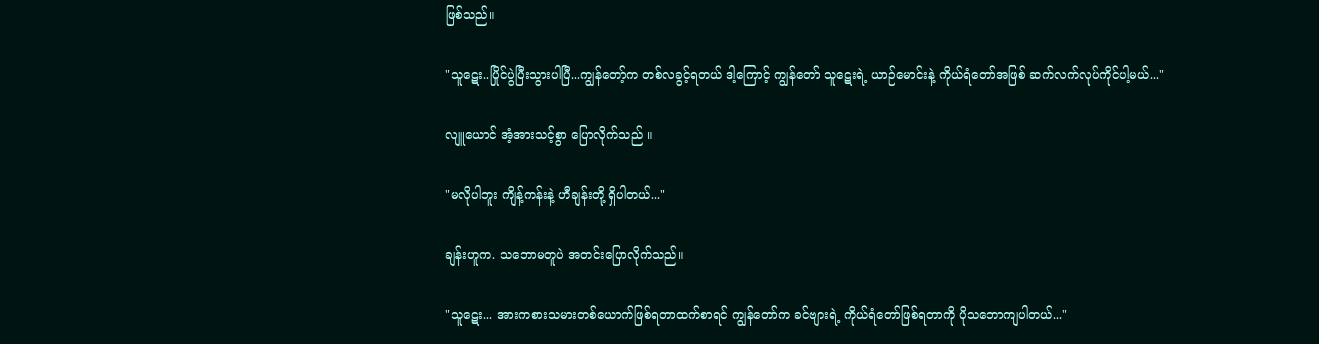ဖြစ်သည်။

"သူဋေး..ပြိုင်ပွဲပြီးသွားပါပြီ...ကျွန်တော့်က တစ်လခွင့်ရတယ် ဒါ့ကြောင့် ကျွန်တော် သူဋေးရဲ့ ယာဉ်မောင်းနဲ့ ကိုယ်ရံတော်အဖြစ် ဆက်လက်လုပ်ကိုင်ပါ့မယ်..."

လျူယောင် အံ့အားသင့်စွာ ပြောလိုက်သည် ။

"မလိုပါဘူး ကျိန့်ကန်းနဲ့ ဟီချန်းတို့ ရှိပါတယ်..."

ချန်းဟူက. သဘောမတူပဲ အတင်းပြောလိုက်သည်။

"သူဋေး... အားကစားသမားတစ်ယောက်ဖြစ်ရတာထက်စာရင် ကျွန်တော်က ခင်ဗျားရဲ့ ကိုယ်ရံတော်ဖြစ်ရတာကို ပိုသဘောကျပါတယ်..."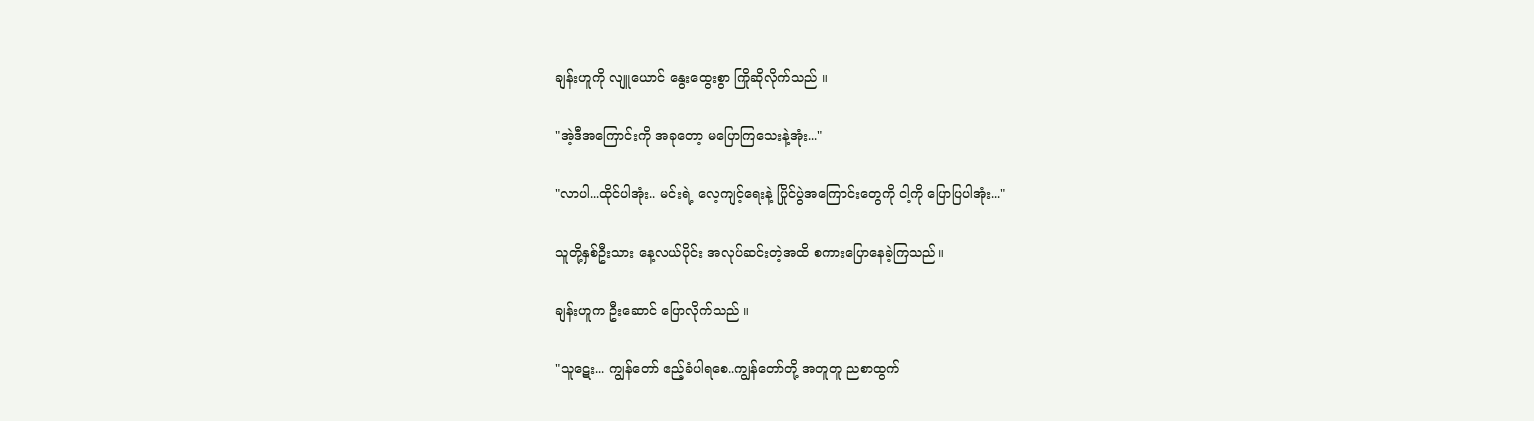ချန်းဟူကို လျူယောင် နွေးထွေးစွာ ကြိုဆိုလိုက်သည် ။

"အဲ့ဒီအကြောင်းကို အခုတော့ မပြောကြသေးနဲ့အုံး..."

"လာပါ...ထိုင်ပါအုံး.. မင်းရဲ့ လေ့ကျင့်ရေးနဲ့ ပြိုင်ပွဲအကြောင်းတွေကို ငါ့ကို ပြောပြပါအုံး..."

သူတို့နှစ်ဦးသား နေ့လယ်ပိုင်း အလုပ်ဆင်းတဲ့အထိ စကားပြောနေခဲ့ကြသည်။

ချန်းဟူက ဦးဆောင် ပြောလိုက်သည် ။

"သူဋေး... ကျွန်တော် ဧည့်ခံပါရစေ..ကျွန်တော်တို့ အတူတူ ညစာထွက်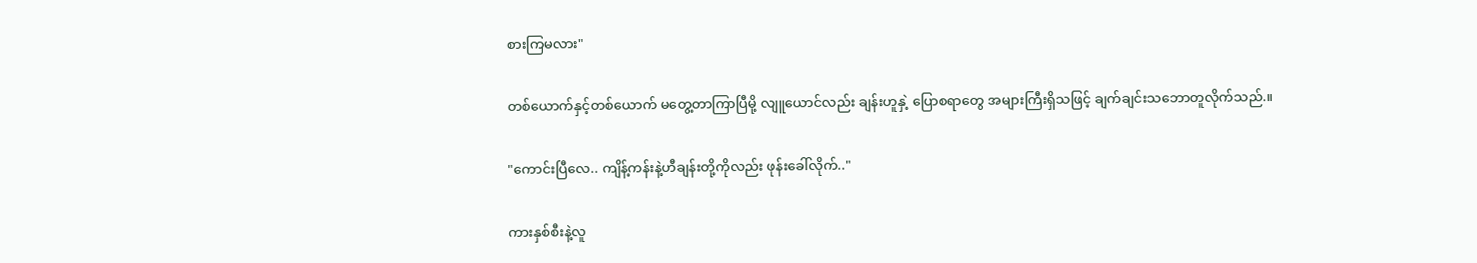စားကြမလား"

တစ်ယောက်နှင့်တစ်ယောက် မတွေ့တာကြာပြီမို့ လျူယောင်လည်း ချန်းဟူနှဲ့ ပြောစရာတွေ အများကြီးရှိသဖြင့် ချက်ချင်းသဘောတူလိုက်သည်.။

"ကောင်းပြီလေ.. ကျိန့်ကန်းနဲ့ဟီချန်းတို့ကိုလည်း ဖုန်းခေါ်လိုက်.."

ကားနှစ်စီးနဲ့လူ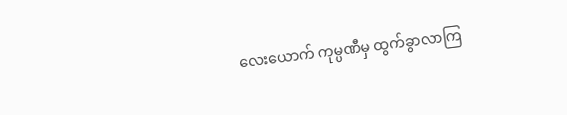လေးယောက် ကုမ္ပဏီမှ ထွက်ခွာလာကြ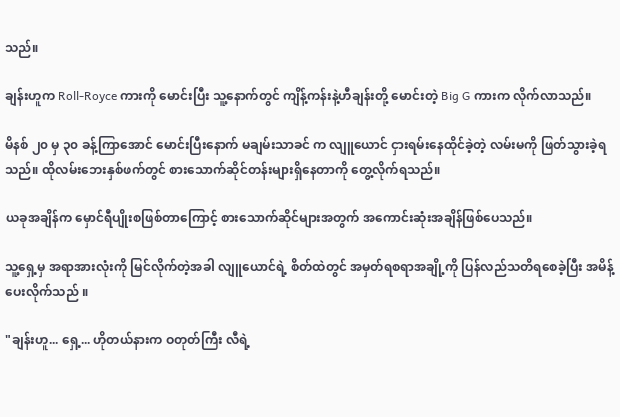သည်။

ချန်းဟူက Roll-Royce ကားကို မောင်းပြီး သူ့နောက်တွင် ကျိန့်ကန်းနဲ့ဟီချန်းတို့ မောင်းတဲ့ Big G ကားက လိုက်လာသည်။

မိနစ် ၂၀ မှ ၃၀ ခန့်ကြာအောင် မောင်းပြီးနောက် မချမ်းသာခင် က လျူယောင် ငှားရမ်းနေထိုင်ခဲ့တဲ့ လမ်းမကို ဖြတ်သွားခဲ့ရသည်။ ထိုလမ်းဘေးနှစ်ဖက်တွင် စားသောက်ဆိုင်တန်းများရှိနေတာကို တွေ့လိုက်ရသည်။

ယခုအချိန်က မှောင်ရီပျိုးစဖြစ်တာကြောင့် စားသောက်ဆိုင်များအတွက် အကောင်းဆုံးအချိန်ဖြစ်ပေသည်။

သူ့ရှေ့မှ အရာအားလုံးကို မြင်လိုက်တဲ့အခါ လျူယောင်ရဲ့ စိတ်ထဲတွင် အမှတ်ရစရာအချို့ကို ပြန်လည်သတိရစေခဲ့ပြီး အမိန့်ပေးလိုက်သည် ။

"ချန်းဟူ... ရှေ့... ဟိုတယ်နားက ဝတုတ်ကြီး လီရဲ့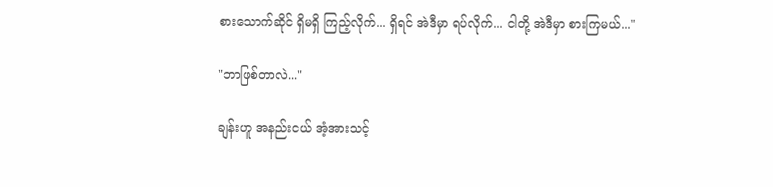စားသောက်ဆိုင် ရှိမရှိ ကြည့်လိုက်... ရှိရင် အဲဒီမှာ ရပ်လိုက်... ငါတို့ အဲဒီမှာ စားကြမယ်..."

"ဘာဖြစ်တာလဲ..."

ချန်းဟူ အနည်းငယ် အံ့အားသင့်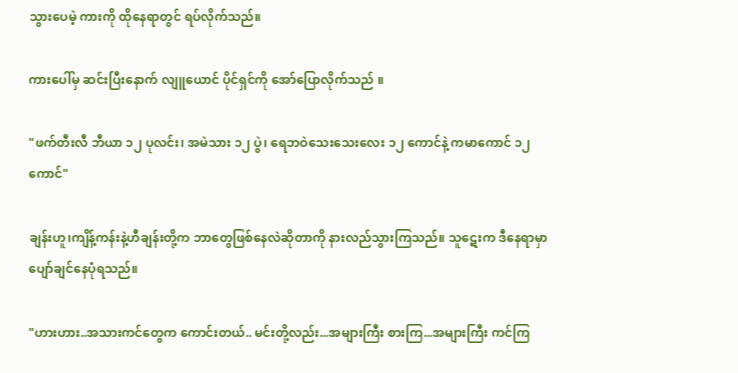သွားပေမဲ့ ကားကို ထိုနေရာတွင် ရပ်လိုက်သည်။

ကားပေါ်မှ ဆင်းပြီးနောက် လျူယောင် ပိုင်ရှင်ကို အော်ပြောလိုက်သည် ။

"ဖက်တီးလီ ဘီယာ ၁၂ ပုလင်း၊ အမဲသား ၁၂ ပွဲ၊ ရေဘဝဲသေးသေးလေး ၁၂ ကောင်နဲ့ ကမာကောင် ၁၂ ကောင်"

ချန်းဟူ၊ကျိန့်ကန်းနဲ့ဟီချန်းတို့က ဘာတွေဖြစ်နေလဲဆိုတာကို နားလည်သွားကြသည်။ သူဋေးက ဒီနေရာမှာ ပျော်ချင်နေပုံရသည်။

"ဟားဟား..အသားကင်တွေက ကောင်းတယ်.. မင်းတို့လည်း...အများကြီး စားကြ...အများကြီး ကင်ကြ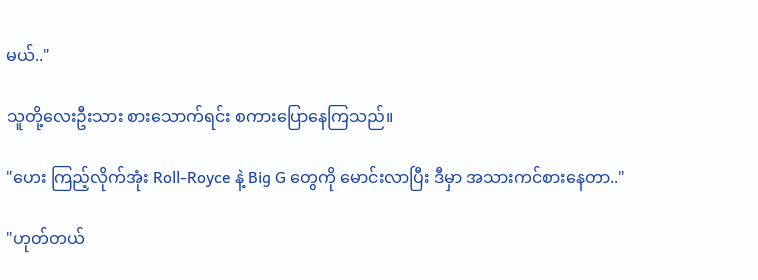မယ်.."

သူတို့လေးဦးသား စားသောက်ရင်း စကားပြောနေကြသည်။

"ဟေး ကြည့်လိုက်အုံး Roll-Royce နဲ့ Big G တွေကို မောင်းလာပြီး ဒီမှာ အသားကင်စားနေတာ.."

"ဟုတ်တယ်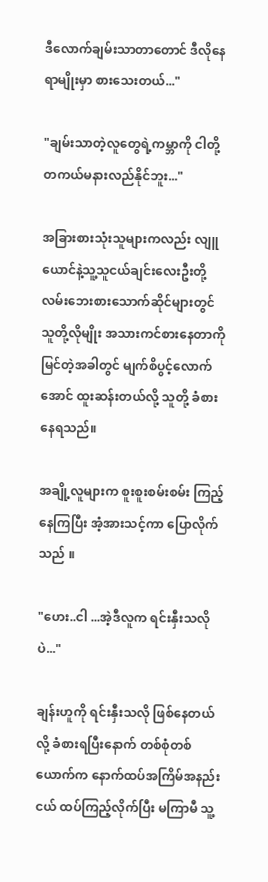ဒီလောက်ချမ်းသာတာတောင် ဒီလိုနေရာမျိုးမှာ စားသေးတယ်..."

"ချမ်းသာတဲ့လူတွေရဲ့ကမ္ဘာကို ငါတို့ တကယ်မနားလည်နိုင်ဘူး..."

အခြားစားသုံးသူများကလည်း လျူယောင်နဲ့သူ့သူငယ်ချင်းလေးဦးတို့ လမ်းဘေးစားသောက်ဆိုင်များတွင် သူတို့လိုမျိုး အသားကင်စားနေတာကို မြင်တဲ့အခါတွင် မျက်စိပွင့်လောက်အောင် ထူးဆန်းတယ်လို့ သူတို့ ခံစားနေရသည်။

အချို့လူများက စူးစူးစမ်းစမ်း ကြည့်နေကြပြီး အံ့အားသင့်ကာ ပြောလိုက်သည် ။

"ဟေး..ငါ ...အဲ့ဒီလူက ရင်းနှီးသလိုပဲ..."

ချန်းဟူကို ရင်းနှီးသလို ဖြစ်နေတယ်လို့ ခံစားရပြီးနောက် တစ်စုံတစ်ယောက်က နောက်ထပ်အကြိမ်အနည်းငယ် ထပ်ကြည့်လိုက်ပြီး မကြာမီ သူ့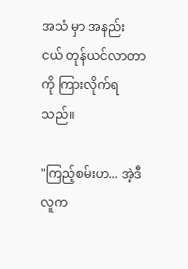အသံ မှာ အနည်းငယ် တုန်ယင်လာတာကို ကြားလိုက်ရသည်။

"ကြည့်စမ်းဟ... အဲ့ဒီလူက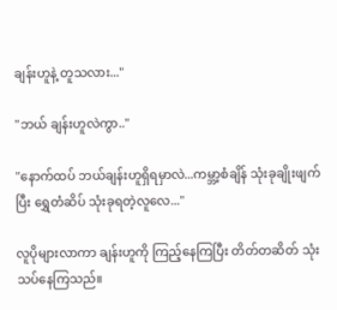ချန်းဟူနဲ့ တူသလား..."

"ဘယ် ချန်းဟူလဲကွာ.."

"နောက်ထပ် ဘယ်ချန်းဟူရှိရမှာလဲ...ကမ္ဘာ့စံချိန် သုံးခုချိုးဖျက်ပြီး ရွှေတံဆိပ် သုံးခုရတဲ့လူလေ..."

လူပိုများလာကာ ချန်းဟူကို ကြည့်နေကြပြီး တိတ်တဆိတ် သုံးသပ်နေကြသည်။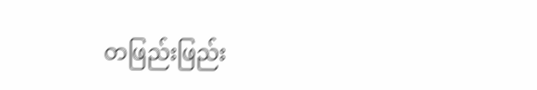တဖြည်းဖြည်း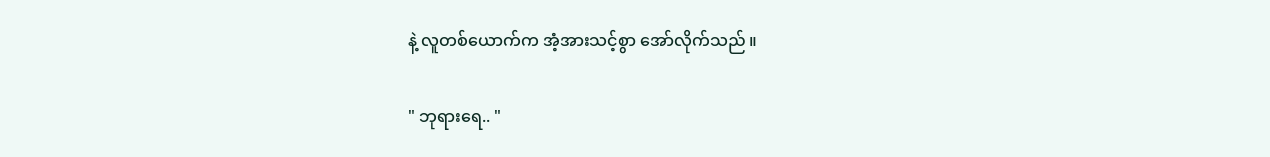နဲ့ လူတစ်ယောက်က အံ့အားသင့်စွာ အော်လိုက်သည် ။

" ဘုရားရေ.. "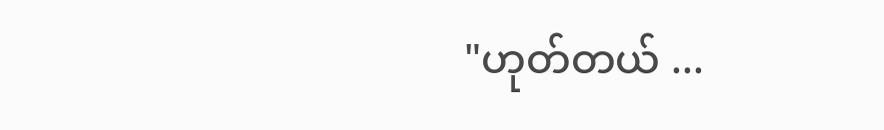"ဟုတ်တယ် ...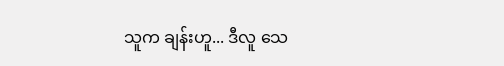သူက ချန်းဟူ... ဒီလူ သေ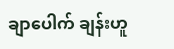ချာပေါက် ချန်းဟူ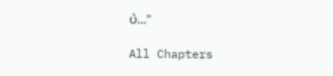ပဲ..."

All Chapters